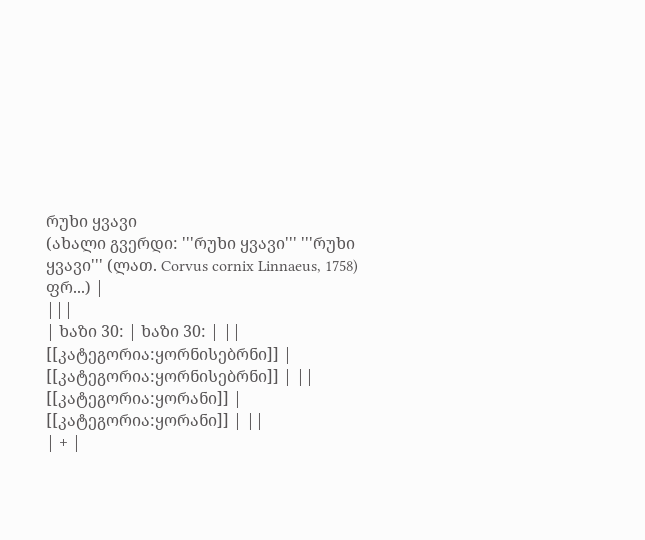რუხი ყვავი
(ახალი გვერდი: '''რუხი ყვავი''' '''რუხი ყვავი''' (ლათ. Corvus cornix Linnaeus, 1758) ფრ...) |
|||
| ხაზი 30: | ხაზი 30: | ||
[[კატეგორია:ყორნისებრნი]] | [[კატეგორია:ყორნისებრნი]] | ||
[[კატეგორია:ყორანი]] | [[კატეგორია:ყორანი]] | ||
| + |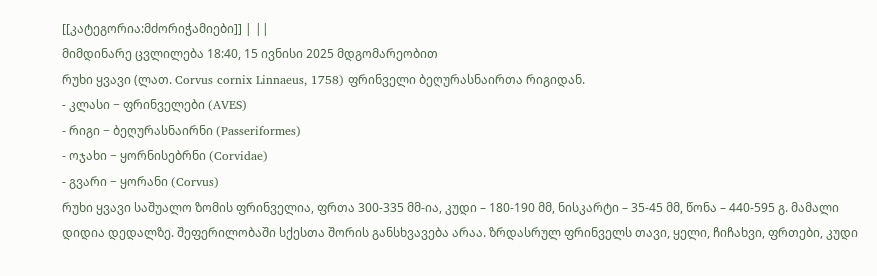[[კატეგორია:მძორიჭამიები]] | ||
მიმდინარე ცვლილება 18:40, 15 ივნისი 2025 მდგომარეობით
რუხი ყვავი (ლათ. Corvus cornix Linnaeus, 1758) ფრინველი ბეღურასნაირთა რიგიდან.
- კლასი − ფრინველები (AVES)
- რიგი − ბეღურასნაირნი (Passeriformes)
- ოჯახი − ყორნისებრნი (Corvidae)
- გვარი − ყორანი (Corvus)
რუხი ყვავი საშუალო ზომის ფრინველია, ფრთა 300-335 მმ-ია, კუდი – 180-190 მმ, ნისკარტი – 35-45 მმ, წონა – 440-595 გ. მამალი დიდია დედალზე. შეფერილობაში სქესთა შორის განსხვავება არაა. ზრდასრულ ფრინველს თავი, ყელი, ჩიჩახვი, ფრთები, კუდი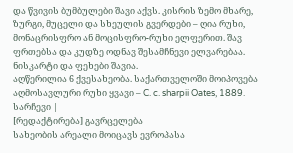და წვივის ბუმბულები შავი აქვს. კისრის ზემო მხარე, ზურგი, მუცელი და სხეულის გვერდები – ღია რუხი, მონაცრისფრო ან მოცისფრო-რუხი ელფერით. შავ ფრთებსა და კუდზე ოდნავ შესამჩნევი ელვარებაა. ნისკარტი და ფეხები შავია.
აღწერილია 6 ქვესახეობა. საქართველოში მოიპოვება აღმოსავლური რუხი ყვავი – C. c. sharpii Oates, 1889.
სარჩევი |
[რედაქტირება] გავრცელება
სახეობის არეალი მოიცავს ევროპასა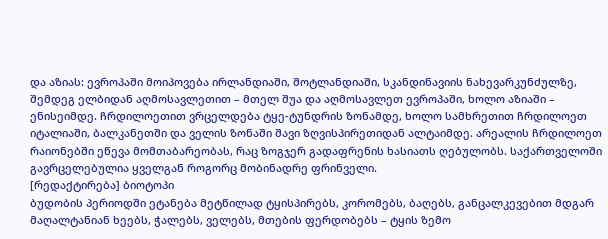და აზიას: ევროპაში მოიპოვება ირლანდიაში, შოტლანდიაში, სკანდინავიის ნახევარკუნძულზე, შემდეგ ელბიდან აღმოსავლეთით – მთელ შუა და აღმოსავლეთ ევროპაში, ხოლო აზიაში – ენისეიმდე. ჩრდილოეთით ვრცელდება ტყე-ტუნდრის ზონამდე, ხოლო სამხრეთით ჩრდილოეთ იტალიაში, ბალკანეთში და ველის ზონაში შავი ზღვისპირეთიდან ალტაიმდე. არეალის ჩრდილოეთ რაიონებში ეწევა მომთაბარეობას, რაც ზოგჯერ გადაფრენის ხასიათს ღებულობს. საქართველოში გავრცელებულია ყველგან როგორც მობინადრე ფრინველი.
[რედაქტირება] ბიოტოპი
ბუდობის პერიოდში ეტანება მეტწილად ტყისპირებს, კორომებს, ბაღებს, განცალკევებით მდგარ მაღალტანიან ხეებს, ჭალებს, ველებს, მთების ფერდობებს – ტყის ზემო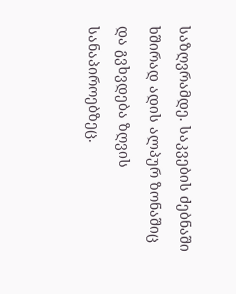საზღვრამდე. საკვების ძებნაში ხშირად ადის ალპურ ზონაშიც და გვხვდება ზღვის სანაპიროებზეც.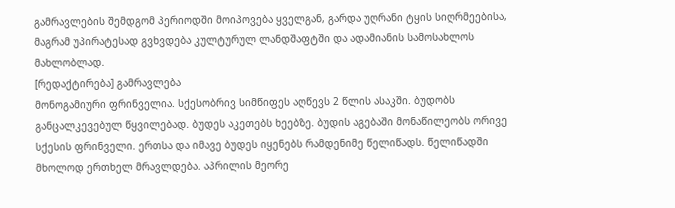გამრავლების შემდგომ პერიოდში მოიპოვება ყველგან, გარდა უღრანი ტყის სიღრმეებისა, მაგრამ უპირატესად გვხვდება კულტურულ ლანდშაფტში და ადამიანის სამოსახლოს მახლობლად.
[რედაქტირება] გამრავლება
მონოგამიური ფრინველია. სქესობრივ სიმწიფეს აღწევს 2 წლის ასაკში. ბუდობს განცალკევებულ წყვილებად. ბუდეს აკეთებს ხეებზე. ბუდის აგებაში მონაწილეობს ორივე სქესის ფრინველი. ერთსა და იმავე ბუდეს იყენებს რამდენიმე წელიწადს. წელიწადში მხოლოდ ერთხელ მრავლდება. აპრილის მეორე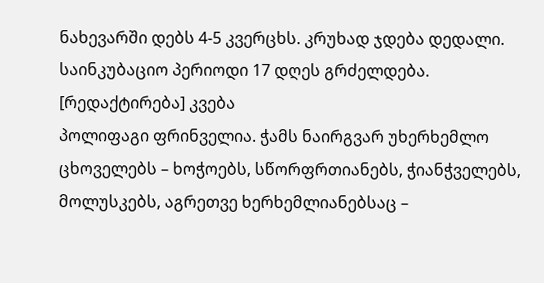ნახევარში დებს 4-5 კვერცხს. კრუხად ჯდება დედალი. საინკუბაციო პერიოდი 17 დღეს გრძელდება.
[რედაქტირება] კვება
პოლიფაგი ფრინველია. ჭამს ნაირგვარ უხერხემლო ცხოველებს – ხოჭოებს, სწორფრთიანებს, ჭიანჭველებს, მოლუსკებს, აგრეთვე ხერხემლიანებსაც –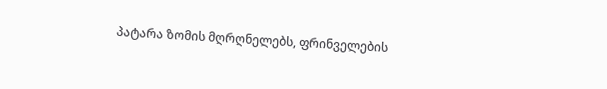პატარა ზომის მღრღნელებს, ფრინველების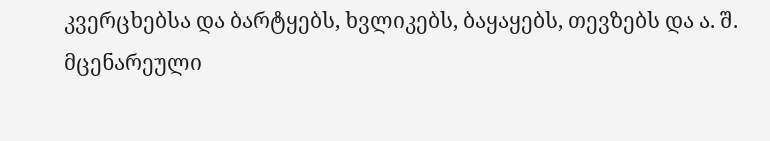კვერცხებსა და ბარტყებს, ხვლიკებს, ბაყაყებს, თევზებს და ა. შ. მცენარეული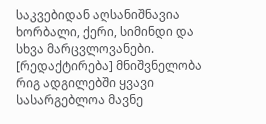საკვებიდან აღსანიშნავია ხორბალი, ქერი, სიმინდი და სხვა მარცვლოვანები.
[რედაქტირება] მნიშვნელობა
რიგ ადგილებში ყვავი სასარგებლოა მავნე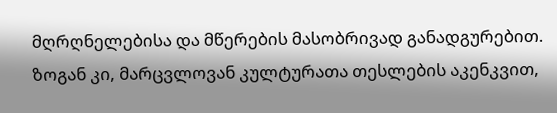მღრღნელებისა და მწერების მასობრივად განადგურებით. ზოგან კი, მარცვლოვან კულტურათა თესლების აკენკვით,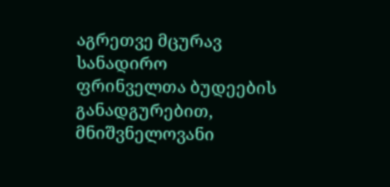აგრეთვე მცურავ სანადირო ფრინველთა ბუდეების განადგურებით, მნიშვნელოვანი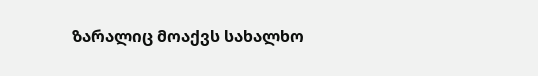ზარალიც მოაქვს სახალხო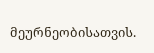მეურნეობისათვის.